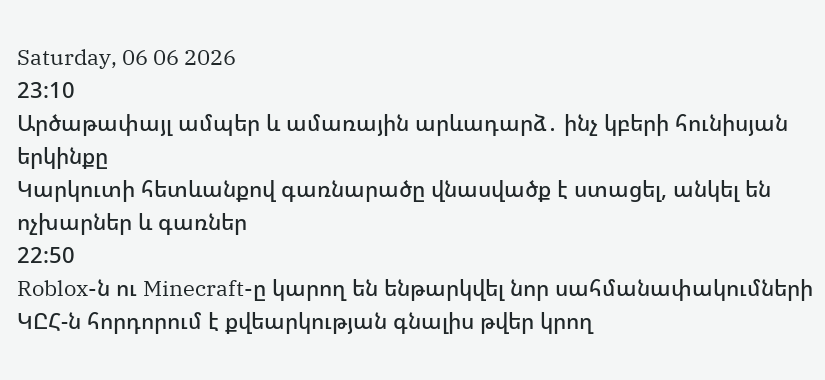Saturday, 06 06 2026
23:10
Արծաթափայլ ամպեր և ամառային արևադարձ․ ինչ կբերի հունիսյան երկինքը
Կարկուտի հետևանքով գառնարածը վնասվածք է ստացել, անկել են ոչխարներ և գառներ
22:50
Roblox-ն ու Minecraft-ը կարող են ենթարկվել նոր սահմանափակումների
ԿԸՀ-ն հորդորում է քվեարկության գնալիս թվեր կրող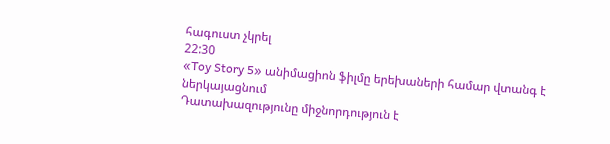հագուստ չկրել
22:30
«Toy Story 5» անիմացիոն ֆիլմը երեխաների համար վտանգ է ներկայացնում
Դատախազությունը միջնորդություն է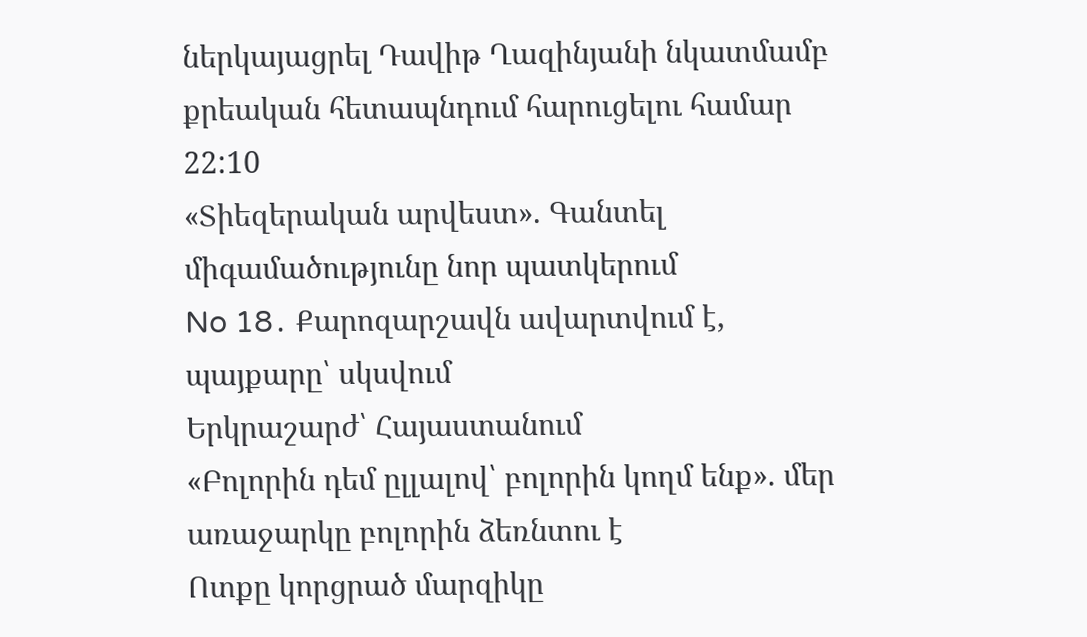ներկայացրել Դավիթ Ղազինյանի նկատմամբ քրեական հետապնդում հարուցելու համար
22:10
«Տիեզերական արվեստ». Գանտել միգամածությունը նոր պատկերում
No 18․ Քարոզարշավն ավարտվում է, պայքարը՝ սկսվում
Երկրաշարժ՝ Հայաստանում
«Բոլորին դեմ ըլլալով՝ բոլորին կողմ ենք». մեր առաջարկը բոլորին ձեռնտու է
Ոտքը կորցրած մարզիկը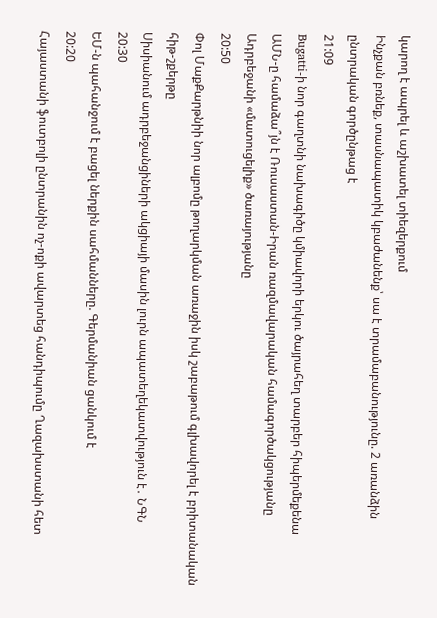կարող է ապրել և աշխատել տիեզերքում
Ինչքան բռնեք, տասնապատիկ կբաժանենք՝ սա է տրամաբանությունը. 2 առանձին ընտրական գործընթաց է
21:09
Bugatti-ի նոր գաղտնի նախագիծը կմիավորի երկու ծայրահեղ տարբեր հիպերմեքենա
ԱՄՆ-ը համաձա՞յն է Ռուսաստան-Իրան ռազմավարական համագործակցությանը Ադրբեջանի «մատուցելիք» ծառայությանը
20:50
Փոլ ՄաքՔարթնիի նոր ալբոմը թողարկման առաջին իսկ շաբաթում գլխավորել է բրիտանական հիթ-շքերթը
Սիսիանում ադրբեջանցիների ակցիայի մասին լուրն ապատեղեկատվություն է․ ՆԳՆ
20:30
ԵՄ-ն պահանջում է բացել ներքին սահմանները. Գերմանիան ցանկում է
20:20
Հայաստանի ֆուտբոլի ընտրանին ոչ-ոքի ավարտեց հանդիպումը Ղազախստանի հետ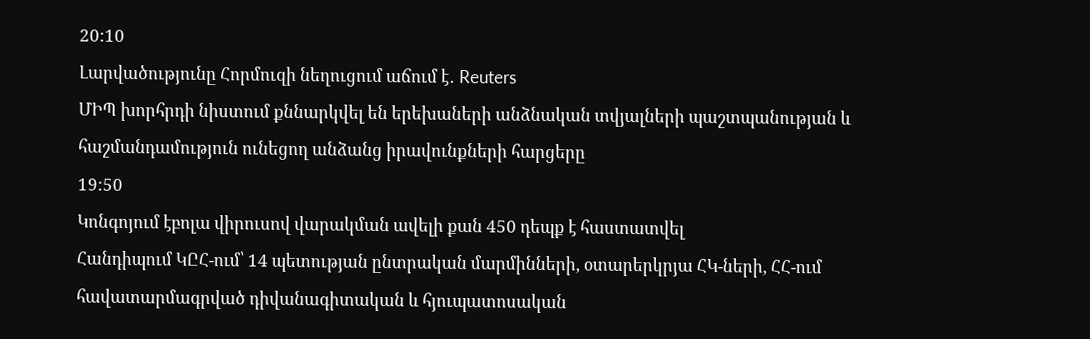20:10
Լարվածությունը Հորմուզի նեղուցում աճում է․ Reuters
ՄԻՊ խորհրդի նիստում քննարկվել են երեխաների անձնական տվյալների պաշտպանության և հաշմանդամություն ունեցող անձանց իրավունքների հարցերը
19:50
Կոնգոյում էբոլա վիրուսով վարակման ավելի քան 450 դեպք է հաստատվել
Հանդիպում ԿԸՀ-ում՝ 14 պետության ընտրական մարմինների, օտարերկրյա ՀԿ-ների, ՀՀ-ում հավատարմագրված դիվանագիտական և հյուպատոսական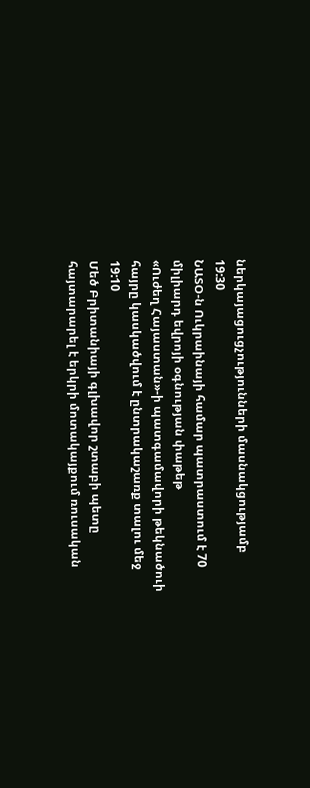ներկայացուցչությունների մասնակցությամբ
19:30
ՆԱՏՕ-ն Ուկրաինայի համար պատրաստում է 70 միլիարդ եվրոյի օգնության փաթեթ
«Ուժեղ Հայաստան»-ի պատգամավորի թեկնածուի հայրը կասկածվում է ընտրակաշառք տալու մեջ
19:10
Մեծ Բրիտանիայի գլխավոր շտաբի պետը հայտարարել է երկրի մոտակայքում ռուսական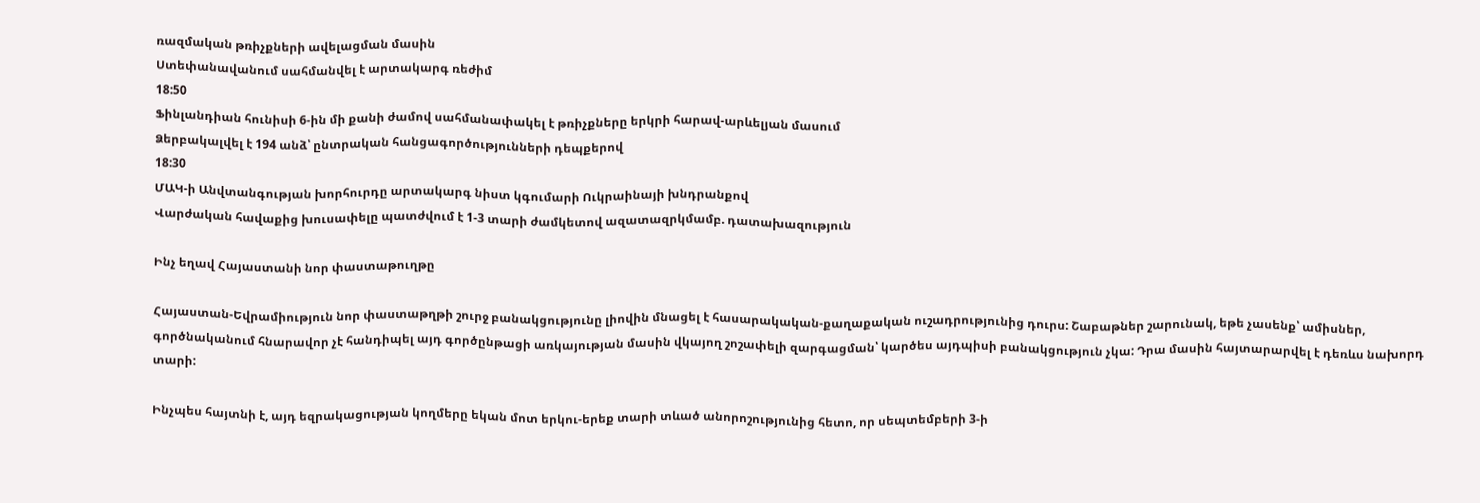ռազմական թռիչքների ավելացման մասին
Ստեփանավանում սահմանվել է արտակարգ ռեժիմ
18:50
Ֆինլանդիան հունիսի 6-ին մի քանի ժամով սահմանափակել է թռիչքները երկրի հարավ-արևելյան մասում
Ձերբակալվել է 194 անձ՝ ընտրական հանցագործությունների դեպքերով
18:30
ՄԱԿ-ի Անվտանգության խորհուրդը արտակարգ նիստ կգումարի Ուկրաինայի խնդրանքով
Վարժական հավաքից խուսափելը պատժվում է 1-3 տարի ժամկետով ազատազրկմամբ. դատախազություն

Ինչ եղավ Հայաստանի նոր փաստաթուղթը

Հայաստան-Եվրամիություն նոր փաստաթղթի շուրջ բանակցությունը լիովին մնացել է հասարակական-քաղաքական ուշադրությունից դուրս: Շաբաթներ շարունակ, եթե չասենք՝ ամիսներ, գործնականում հնարավոր չէ հանդիպել այդ գործընթացի առկայության մասին վկայող շոշափելի զարգացման՝ կարծես այդպիսի բանակցություն չկա: Դրա մասին հայտարարվել է դեռևս նախորդ տարի:

Ինչպես հայտնի է, այդ եզրակացության կողմերը եկան մոտ երկու-երեք տարի տևած անորոշությունից հետո, որ սեպտեմբերի 3-ի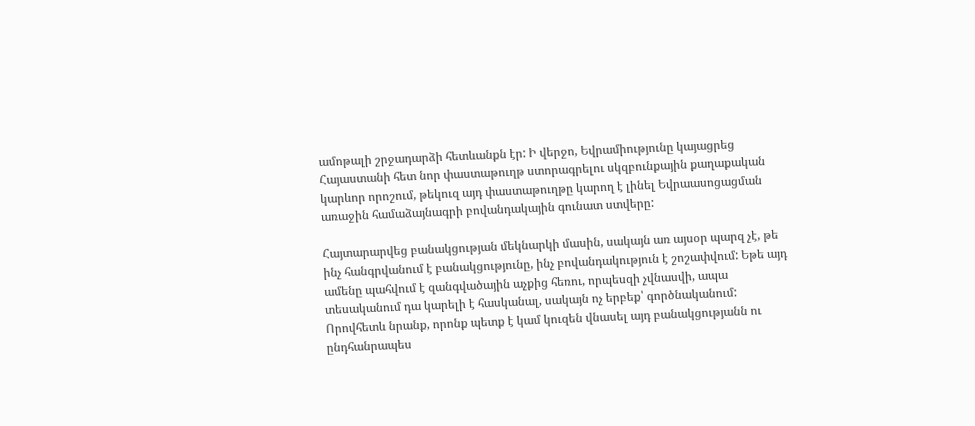ամոթալի շրջադարձի հետևանքն էր: Ի վերջո, Եվրամիությունը կայացրեց Հայաստանի հետ նոր փաստաթուղթ ստորագրելու սկզբունքային քաղաքական կարևոր որոշում, թեկուզ այդ փաստաթուղթը կարող է լինել Եվրաասոցացման առաջին համաձայնագրի բովանդակային գունատ ստվերը:

Հայտարարվեց բանակցության մեկնարկի մասին, սակայն առ այսօր պարզ չէ, թե ինչ հանգրվանում է բանակցությունը, ինչ բովանդակություն է շոշափվում: Եթե այդ ամենը պահվում է զանգվածային աչքից հեռու, որպեսզի չվնասվի, ապա տեսականում դա կարելի է հասկանալ, սակայն ոչ երբեք՝ գործնականում: Որովհետև նրանք, որոնք պետք է կամ կուզեն վնասել այդ բանակցությանն ու ընդհանրապես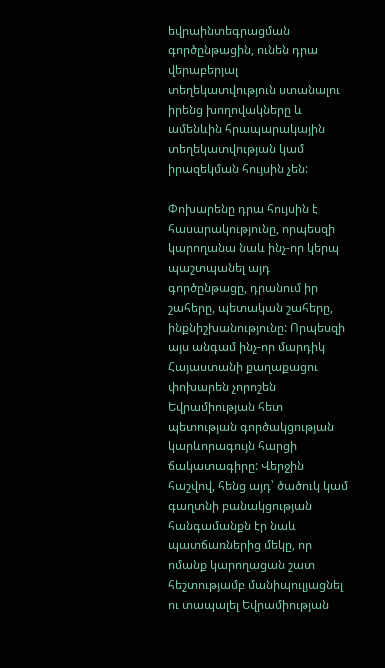եվրաինտեգրացման գործընթացին, ունեն դրա վերաբերյալ տեղեկատվություն ստանալու իրենց խողովակները և ամենևին հրապարակային տեղեկատվության կամ իրազեկման հույսին չեն:

Փոխարենը դրա հույսին է հասարակությունը, որպեսզի կարողանա նաև ինչ-որ կերպ պաշտպանել այդ գործընթացը, դրանում իր շահերը, պետական շահերը, ինքնիշխանությունը: Որպեսզի այս անգամ ինչ-որ մարդիկ Հայաստանի քաղաքացու փոխարեն չորոշեն Եվրամիության հետ պետության գործակցության կարևորագույն հարցի ճակատագիրը: Վերջին հաշվով, հենց այդ՝ ծածուկ կամ գաղտնի բանակցության հանգամանքն էր նաև պատճառներից մեկը, որ ոմանք կարողացան շատ հեշտությամբ մանիպուլյացնել ու տապալել Եվրամիության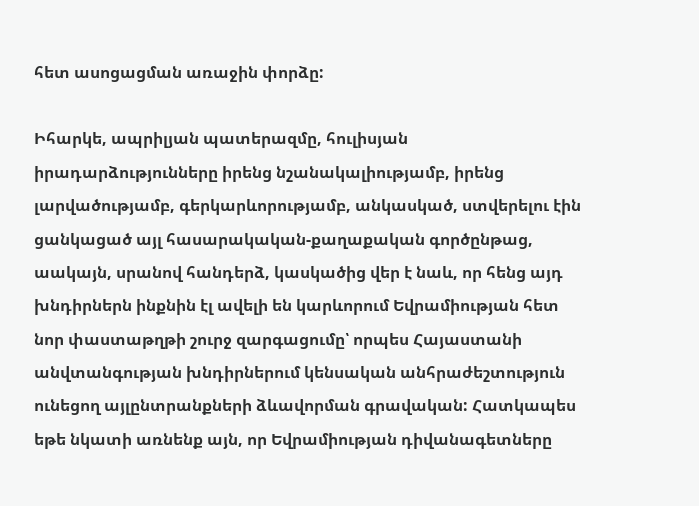հետ ասոցացման առաջին փորձը:

Իհարկե, ապրիլյան պատերազմը, հուլիսյան իրադարձությունները իրենց նշանակալիությամբ, իրենց լարվածությամբ, գերկարևորությամբ, անկասկած, ստվերելու էին ցանկացած այլ հասարակական-քաղաքական գործընթաց, աակայն, սրանով հանդերձ, կասկածից վեր է նաև, որ հենց այդ խնդիրներն ինքնին էլ ավելի են կարևորում Եվրամիության հետ նոր փաստաթղթի շուրջ զարգացումը՝ որպես Հայաստանի անվտանգության խնդիրներում կենսական անհրաժեշտություն ունեցող այլընտրանքների ձևավորման գրավական: Հատկապես եթե նկատի առնենք այն, որ Եվրամիության դիվանագետները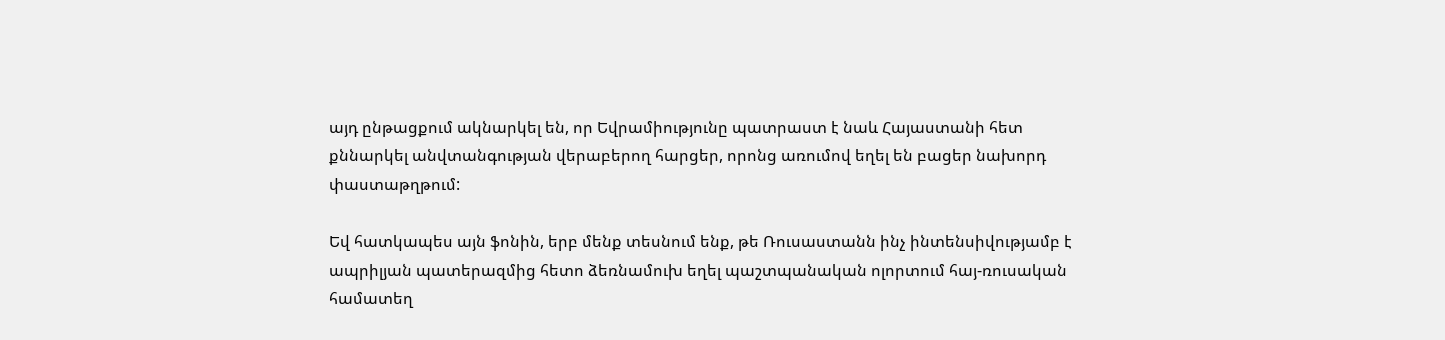այդ ընթացքում ակնարկել են, որ Եվրամիությունը պատրաստ է նաև Հայաստանի հետ քննարկել անվտանգության վերաբերող հարցեր, որոնց առումով եղել են բացեր նախորդ փաստաթղթում:

Եվ հատկապես այն ֆոնին, երբ մենք տեսնում ենք, թե Ռուսաստանն ինչ ինտենսիվությամբ է ապրիլյան պատերազմից հետո ձեռնամուխ եղել պաշտպանական ոլորտում հայ-ռուսական համատեղ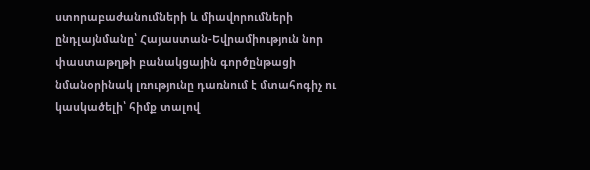ստորաբաժանումների և միավորումների ընդլայնմանը՝ Հայաստան-Եվրամիություն նոր փաստաթղթի բանակցային գործընթացի նմանօրինակ լռությունը դառնում է մտահոգիչ ու կասկածելի՝ հիմք տալով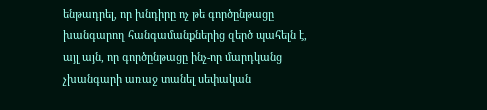ենթադրել, որ խնդիրը ոչ թե գործընթացը խանգարող հանգամանքներից զերծ պահելն է, այլ այն, որ գործընթացը ինչ-որ մարդկանց չխանգարի առաջ տանել սեփական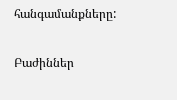հանգամանքները:

Բաժիններ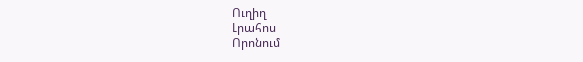Ուղիղ
Լրահոս
Որոնում